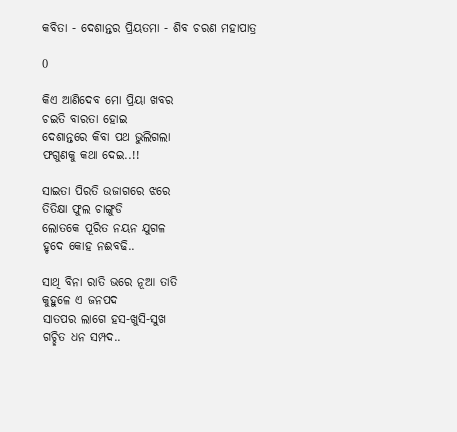କବିତା - ଦେଶାନ୍ତର ପ୍ରିୟତମା - ଶିବ ଚରଣ ମହାପାତ୍ର

0

କିଏ ଆଣିଦେବ ମୋ ପ୍ରିୟା ଖବର
ଚଇତି ବାରତା ହୋଇ
ଦେଶାନ୍ତରେ କିବା ପଥ ଭୁଲିଗଲା
ଫଗୁଣକୁ କଥା ଦେଇ..!!

ସାଇତା ପିରତି ଉଜାଗରେ ଝରେ
ତିତିକ୍ଷା ଫୁଲ ଚାଙ୍ଗୁଡି
ଲୋତକେ ପୂରିତ ନୟନ ଯୁଗଳ
ହୃଦେ କୋହ ନଈବଢି..

ସାଥି ବିନା ରାତି ଭରେ ନୂଆ ତାତି
କୁହୁଳେ ଏ ଜନପଦ
ସାତପର ଲାଗେ ହସ-ଖୁସି-ସୁଖ
ଗଚ୍ଛିତ ଧନ ସମ୍ପଦ..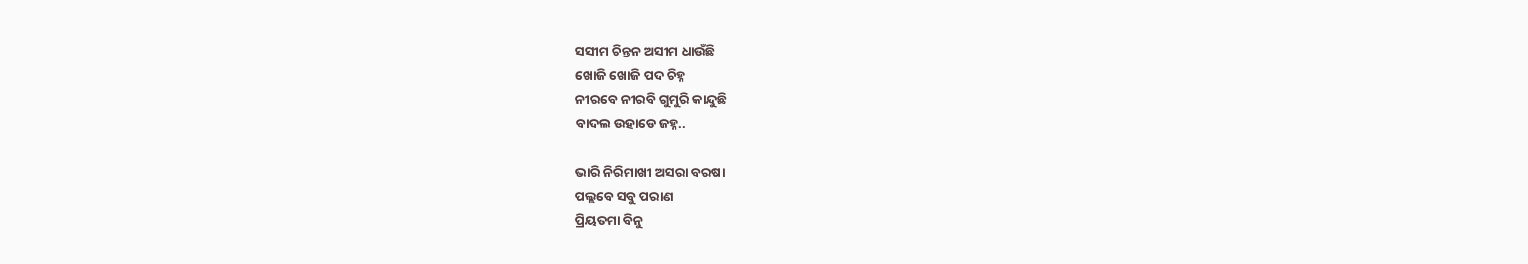ସସୀମ ଚିନ୍ତନ ଅସୀମ ଧାଉଁଛି
ଖୋଜି ଖୋଜି ପଦ ଚିହ୍ନ
ନୀରବେ ନୀରବି ଗୁମୁରି କାନ୍ଦୁଛି
ବାଦଲ ଉହାଡେ ଜହ୍ନ..

ଭାରି ନିରିମାଖୀ ଅସରା ବରଷା
ପଲ୍ଲବେ ସବୁ ପରାଣ
ପ୍ରିୟତମା ବିନୁ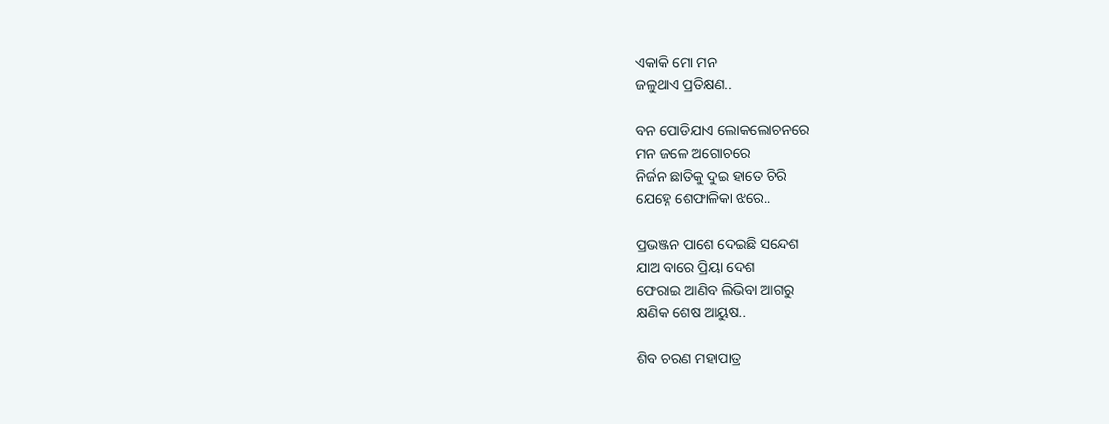ଏକାକି ମୋ ମନ
ଜଳୁଥାଏ ପ୍ରତିକ୍ଷଣ..

ବନ ପୋଡିଯାଏ ଲୋକଲୋଚନରେ
ମନ ଜଳେ ଅଗୋଚରେ
ନିର୍ଜନ ଛାତିକୁ ଦୁଇ ହାତେ ଚିରି
ଯେହ୍ନେ ଶେଫାଳିକା ଝରେ..

ପ୍ରଭଞ୍ଜନ ପାଶେ ଦେଇଛି ସନ୍ଦେଶ
ଯାଅ ବାରେ ପ୍ରିୟା ଦେଶ
ଫେରାଇ ଆଣିବ ଲିଭିବା ଆଗରୁ
କ୍ଷଣିକ ଶେଷ ଆୟୁଷ..

ଶିବ ଚରଣ ମହାପାତ୍ର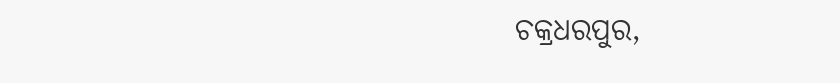ଚକ୍ରଧରପୁର,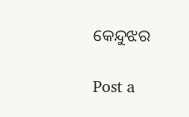କେନ୍ଦୁଝର

Post a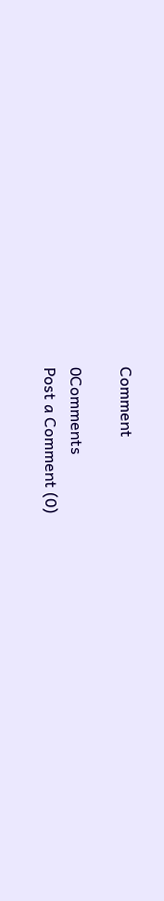Comment

0Comments
Post a Comment (0)